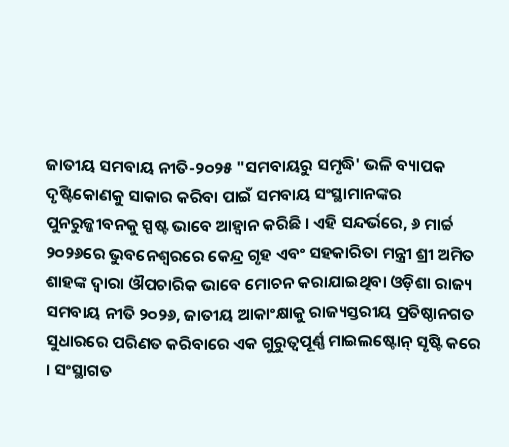ଜାତୀୟ ସମବାୟ ନୀତି-୨୦୨୫ "ସମବାୟରୁ ସମୃଦ୍ଧି' ଭଳି ବ୍ୟାପକ ଦୃଷ୍ଟିକୋଣକୁ ସାକାର କରିବା ପାଇଁ ସମବାୟ ସଂସ୍ଥାମାନଙ୍କର ପୁନରୁଜ୍ଜୀବନକୁ ସ୍ପଷ୍ଟ ଭାବେ ଆହ୍ୱାନ କରିଛି । ଏହି ସନ୍ଦର୍ଭରେ, ୬ ମାର୍ଚ୍ଚ ୨୦୨୬ରେ ଭୁବନେଶ୍ୱରରେ କେନ୍ଦ୍ର ଗୃହ ଏବଂ ସହକାରିତା ମନ୍ତ୍ରୀ ଶ୍ରୀ ଅମିତ ଶାହଙ୍କ ଦ୍ୱାରା ଔପଚାରିକ ଭାବେ ମୋଚନ କରାଯାଇଥିବା ଓଡ଼ିଶା ରାଜ୍ୟ ସମବାୟ ନୀତି ୨୦୨୬, ଜାତୀୟ ଆକାଂକ୍ଷାକୁ ରାଜ୍ୟସ୍ତରୀୟ ପ୍ରତିଷ୍ଠାନଗତ ସୁଧାରରେ ପରିଣତ କରିବାରେ ଏକ ଗୁରୁତ୍ୱପୂର୍ଣ୍ଣ ମାଇଲଷ୍ଟୋନ୍ ସୃଷ୍ଟି କରେ । ସଂସ୍ଥାଗତ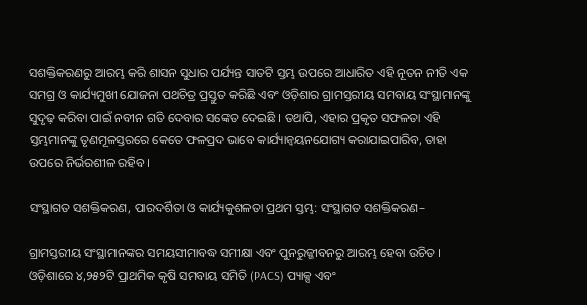ସଶକ୍ତିକରଣରୁ ଆରମ୍ଭ କରି ଶାସନ ସୁଧାର ପର୍ଯ୍ୟନ୍ତ ସାତଟି ସ୍ତମ୍ଭ ଉପରେ ଆଧାରିତ ଏହି ନୂତନ ନୀତି ଏକ ସମଗ୍ର ଓ କାର୍ଯ୍ୟମୁଖୀ ଯୋଜନା ପଥଚିତ୍ର ପ୍ରସ୍ତୁତ କରିଛି ଏବଂ ଓଡ଼ିଶାର ଗ୍ରାମସ୍ତରୀୟ ସମବାୟ ସଂସ୍ଥାମାନଙ୍କୁ ସୁଦୃଢ଼ କରିବା ପାଇଁ ନବୀନ ଗତି ଦେବାର ସଙ୍କେତ ଦେଇଛି । ତଥାପି, ଏହାର ପ୍ରକୃତ ସଫଳତା ଏହି ସ୍ତମ୍ଭମାନଙ୍କୁ ତୃଣମୂଳସ୍ତରରେ କେତେ ଫଳପ୍ରଦ ଭାବେ କାର୍ଯ୍ୟାନ୍ୱୟନଯୋଗ୍ୟ କରାଯାଇପାରିବ, ତାହା ଉପରେ ନିର୍ଭରଶୀଳ ରହିବ ।

ସଂସ୍ଥାଗତ ସଶକ୍ତିକରଣ, ପାରଦର୍ଶିତା ଓ କାର୍ଯ୍ୟକୁଶଳତା ପ୍ରଥମ ସ୍ତମ୍ଭ: ସଂସ୍ଥାଗତ ସଶକ୍ତିକରଣ–

ଗ୍ରାମସ୍ତରୀୟ ସଂସ୍ଥାମାନଙ୍କର ସମୟସୀମାବଦ୍ଧ ସମୀକ୍ଷା ଏବଂ ପୁନରୁଜ୍ଜୀବନରୁ ଆରମ୍ଭ ହେବା ଉଚିତ । ଓଡ଼ିଶାରେ ୪,୨୫୨ଟି ପ୍ରାଥମିକ କୃଷି ସମବାୟ ସମିତି (PACS) ପ୍ୟାକ୍ସ ଏବଂ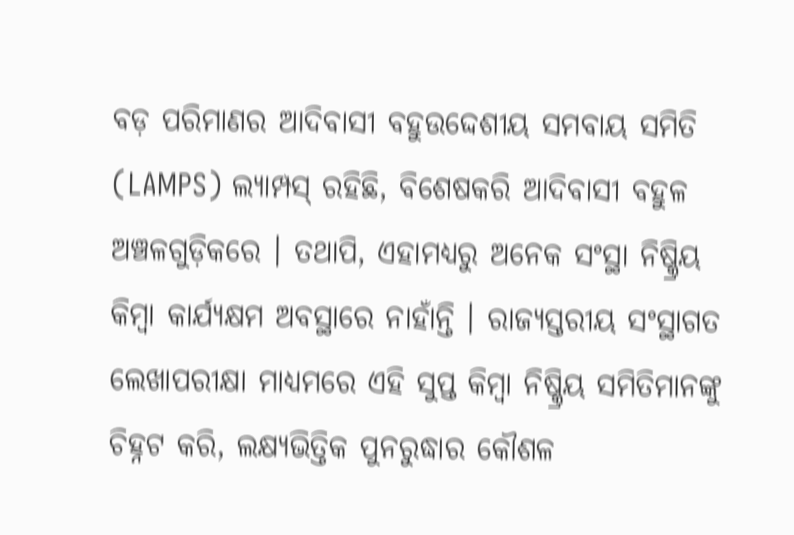ବଡ଼ ପରିମାଣର ଆଦିବାସୀ ବହୁଉଦ୍ଦେଶୀୟ ସମବାୟ ସମିତି (LAMPS) ଲ୍ୟାମ୍ପସ୍ ରହିଛି, ବିଶେଷକରି ଆଦିବାସୀ ବହୁଳ ଅଞ୍ଚଳଗୁଡ଼ିକରେ । ତଥାପି, ଏହାମଧ୍ୟରୁ ଅନେକ ସଂସ୍ଥା ନିଷ୍କ୍ରିୟ କିମ୍ବା କାର୍ଯ୍ୟକ୍ଷମ ଅବସ୍ଥାରେ ନାହାଁନ୍ତି । ରାଜ୍ୟସ୍ତରୀୟ ସଂସ୍ଥାଗତ ଲେଖାପରୀକ୍ଷା ମାଧ୍ୟମରେ ଏହି ସୁପ୍ତ କିମ୍ବା ନିଷ୍କ୍ରିୟ ସମିତିମାନଙ୍କୁ ଚିହ୍ନଟ କରି, ଲକ୍ଷ୍ୟଭିତ୍ତିକ ପୁନରୁଦ୍ଧାର କୌଶଳ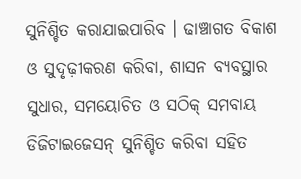ସୁନିଶ୍ଚିତ କରାଯାଇପାରିବ । ଢାଞ୍ଚାଗତ ବିକାଶ ଓ ସୁଦୃଢ଼ୀକରଣ କରିବା, ଶାସନ ବ୍ୟବସ୍ଥାର ସୁଧାର, ସମୟୋଚିତ ଓ ସଠିକ୍ ସମବାୟ ଡିଜିଟାଇଜେସନ୍ ସୁନିଶ୍ଚିତ କରିବା ସହିତ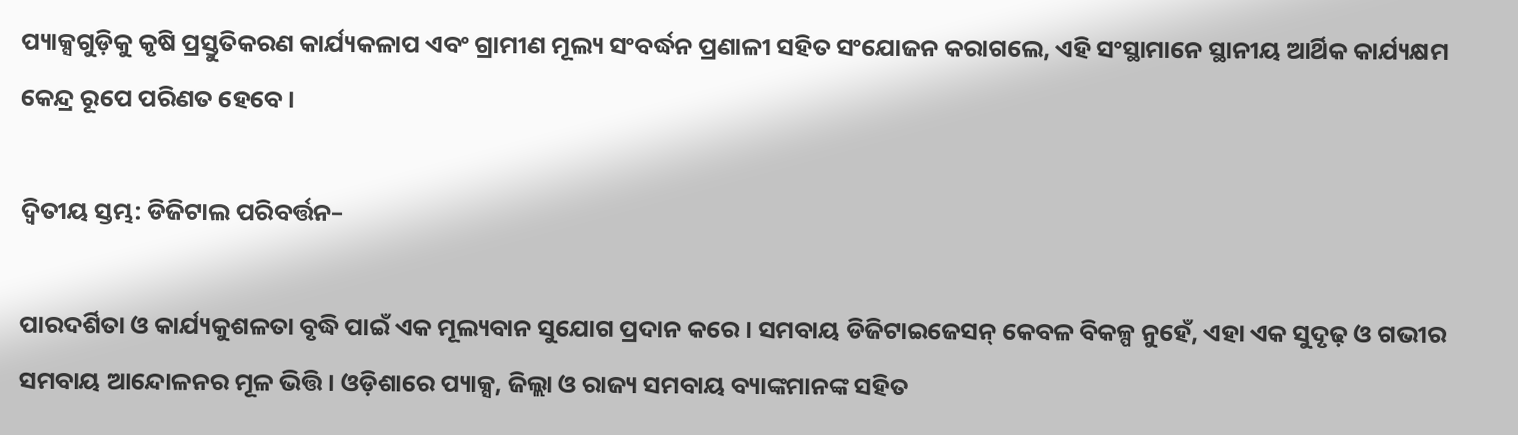ପ୍ୟାକ୍ସଗୁଡ଼ିକୁ କୃଷି ପ୍ରସ୍ତୁତିକରଣ କାର୍ଯ୍ୟକଳାପ ଏବଂ ଗ୍ରାମୀଣ ମୂଲ୍ୟ ସଂବର୍ଦ୍ଧନ ପ୍ରଣାଳୀ ସହିତ ସଂଯୋଜନ କରାଗଲେ, ଏହି ସଂସ୍ଥାମାନେ ସ୍ଥାନୀୟ ଆର୍ଥିକ କାର୍ଯ୍ୟକ୍ଷମ କେନ୍ଦ୍ର ରୂପେ ପରିଣତ ହେବେ ।

ଦ୍ୱିତୀୟ ସ୍ତମ୍ଭ: ଡିଜିଟାଲ ପରିବର୍ତ୍ତନ–

ପାରଦର୍ଶିତା ଓ କାର୍ଯ୍ୟକୁଶଳତା ବୃଦ୍ଧି ପାଇଁ ଏକ ମୂଲ୍ୟବାନ ସୁଯୋଗ ପ୍ରଦାନ କରେ । ସମବାୟ ଡିଜିଟାଇଜେସନ୍ କେବଳ ବିକଳ୍ପ ନୁହେଁ, ଏହା ଏକ ସୁଦୃଢ଼ ଓ ଗଭୀର ସମବାୟ ଆନ୍ଦୋଳନର ମୂଳ ଭିତ୍ତି । ଓଡ଼ିଶାରେ ପ୍ୟାକ୍ସ, ଜିଲ୍ଲା ଓ ରାଜ୍ୟ ସମବାୟ ବ୍ୟାଙ୍କମାନଙ୍କ ସହିତ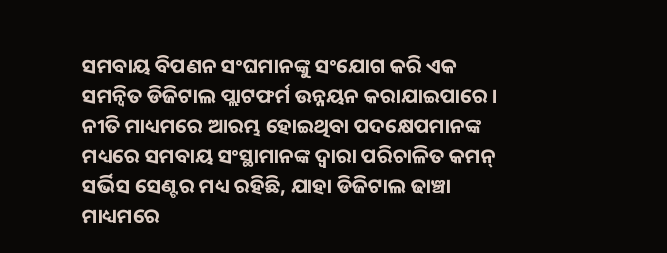ସମବାୟ ବିପଣନ ସଂଘମାନଙ୍କୁ ସଂଯୋଗ କରି ଏକ ସମନ୍ୱିତ ଡିଜିଟାଲ ପ୍ଲାଟଫର୍ମ ଉନ୍ନୟନ କରାଯାଇପାରେ । ନୀତି ମାଧ୍ୟମରେ ଆରମ୍ଭ ହୋଇଥିବା ପଦକ୍ଷେପମାନଙ୍କ ମଧ୍ୟରେ ସମବାୟ ସଂସ୍ଥାମାନଙ୍କ ଦ୍ୱାରା ପରିଚାଳିତ କମନ୍ ସର୍ଭିସ ସେଣ୍ଟର ମଧ୍ୟ ରହିଛି, ଯାହା ଡିଜିଟାଲ ଢାଞ୍ଚା ମାଧ୍ୟମରେ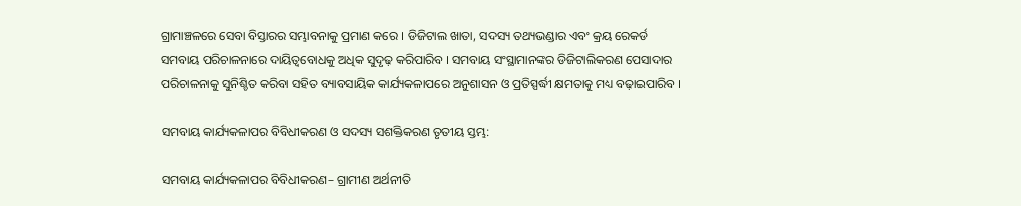ଗ୍ରାମାଞ୍ଚଳରେ ସେବା ବିସ୍ତାରର ସମ୍ଭାବନାକୁ ପ୍ରମାଣ କରେ । ଡିଜିଟାଲ ଖାତା, ସଦସ୍ୟ ତଥ୍ୟଭଣ୍ଡାର ଏବଂ କ୍ରୟ ରେକର୍ଡ ସମବାୟ ପରିଚାଳନାରେ ଦାୟିତ୍ୱବୋଧକୁ ଅଧିକ ସୁଦୃଢ଼ କରିପାରିବ । ସମବାୟ ସଂସ୍ଥାମାନଙ୍କର ଡିଜିଟାଲିକରଣ ପେସାଦାର ପରିଚାଳନାକୁ ସୁନିଶ୍ଚିତ କରିବା ସହିତ ବ୍ୟାବସାୟିକ କାର୍ଯ୍ୟକଳାପରେ ଅନୁଶାସନ ଓ ପ୍ରତିସ୍ପର୍ଦ୍ଧୀ କ୍ଷମତାକୁ ମଧ୍ୟ ବଢ଼ାଇପାରିବ ।

ସମବାୟ କାର୍ଯ୍ୟକଳାପର ବିବିଧୀକରଣ ଓ ସଦସ୍ୟ ସଶକ୍ତିକରଣ ତୃତୀୟ ସ୍ତମ୍ଭ:

ସମବାୟ କାର୍ଯ୍ୟକଳାପର ବିବିଧୀକରଣ– ଗ୍ରାମୀଣ ଅର୍ଥନୀତି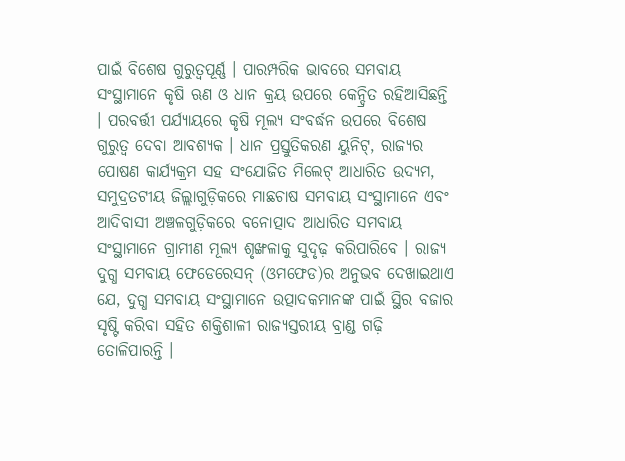ପାଇଁ ବିଶେଷ ଗୁରୁତ୍ୱପୂର୍ଣ୍ଣ । ପାରମ୍ପରିକ ଭାବରେ ସମବାୟ ସଂସ୍ଥାମାନେ କୃଷି ଋଣ ଓ ଧାନ କ୍ରୟ ଉପରେ କେନ୍ଦ୍ରିତ ରହିଆସିଛନ୍ତି । ପରବର୍ତ୍ତୀ ପର୍ଯ୍ୟାୟରେ କୃଷି ମୂଲ୍ୟ ସଂବର୍ଦ୍ଧନ ଉପରେ ବିଶେଷ ଗୁରୁତ୍ୱ ଦେବା ଆବଶ୍ୟକ । ଧାନ ପ୍ରସ୍ତୁତିକରଣ ୟୁନିଟ୍, ରାଜ୍ୟର ପୋଷଣ କାର୍ଯ୍ୟକ୍ରମ ସହ ସଂଯୋଜିତ ମିଲେଟ୍ ଆଧାରିତ ଉଦ୍ୟମ, ସମୁଦ୍ରତଟୀୟ ଜିଲ୍ଲାଗୁଡ଼ିକରେ ମାଛଚାଷ ସମବାୟ ସଂସ୍ଥାମାନେ ଏବଂ ଆଦିବାସୀ ଅଞ୍ଚଳଗୁଡ଼ିକରେ ବନୋତ୍ପାଦ ଆଧାରିତ ସମବାୟ ସଂସ୍ଥାମାନେ ଗ୍ରାମୀଣ ମୂଲ୍ୟ ଶୃଙ୍ଖଳାକୁ ସୁଦୃଢ଼ କରିପାରିବେ । ରାଜ୍ୟ ଦୁଗ୍ଧ ସମବାୟ ଫେଡେରେସନ୍ (ଓମଫେଡ)ର ଅନୁଭବ ଦେଖାଇଥାଏ ଯେ, ଦୁଗ୍ଧ ସମବାୟ ସଂସ୍ଥାମାନେ ଉତ୍ପାଦକମାନଙ୍କ ପାଇଁ ସ୍ଥିର ବଜାର ସୃଷ୍ଟି କରିବା ସହିତ ଶକ୍ତିଶାଳୀ ରାଜ୍ୟସ୍ତରୀୟ ବ୍ରାଣ୍ଡ ଗଢ଼ି ତୋଳିପାରନ୍ତି ।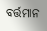ବର୍ତ୍ତମାନ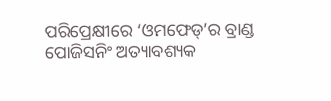ପରିପ୍ରେକ୍ଷୀରେ ‘ଓମଫେଡ୍’ର ବ୍ରାଣ୍ଡ ପୋଜିସନିଂ ଅତ୍ୟାବଶ୍ୟକ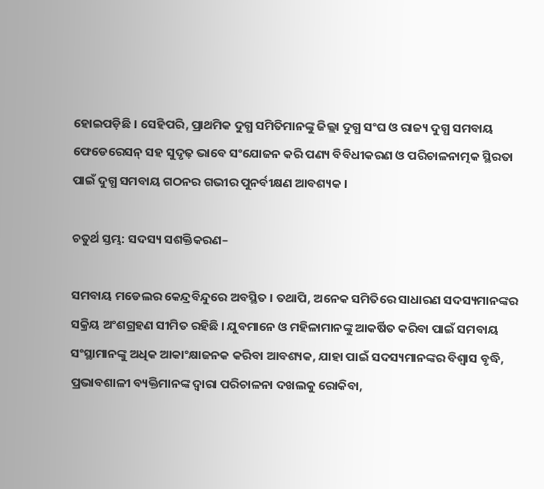ହୋଇପଡ଼ିଛି । ସେହିପରି, ପ୍ରାଥମିକ ଦୁଗ୍ଧ ସମିତିମାନଙ୍କୁ ଜିଲ୍ଲା ଦୁଗ୍ଧ ସଂଘ ଓ ରାଜ୍ୟ ଦୁଗ୍ଧ ସମବାୟ ଫେଡେରେସନ୍ ସହ ସୁଦୃଢ଼ ଭାବେ ସଂଯୋଜନ କରି ପଣ୍ୟ ବିବିଧୀକରଣ ଓ ପରିଚାଳନାତ୍ମକ ସ୍ଥିରତା ପାଇଁ ଦୁଗ୍ଧ ସମବାୟ ଗଠନର ଗଭୀର ପୁନର୍ବୀକ୍ଷଣ ଆବଶ୍ୟକ ।

ଚତୁର୍ଥ ସ୍ତମ୍ଭ: ସଦସ୍ୟ ସଶକ୍ତିକରଣ–

ସମବାୟ ମଡେଲର କେନ୍ଦ୍ରବିନ୍ଦୁରେ ଅବସ୍ଥିତ । ତଥାପି, ଅନେକ ସମିତିରେ ସାଧାରଣ ସଦସ୍ୟମାନଙ୍କର ସକ୍ରିୟ ଅଂଶଗ୍ରହଣ ସୀମିତ ରହିଛି । ଯୁବମାନେ ଓ ମହିଳାମାନଙ୍କୁ ଆକର୍ଷିତ କରିବା ପାଇଁ ସମବାୟ ସଂସ୍ଥାମାନଙ୍କୁ ଅଧିକ ଆକାଂକ୍ଷାଜନକ କରିବା ଆବଶ୍ୟକ, ଯାହା ପାଇଁ ସଦସ୍ୟମାନଙ୍କର ବିଶ୍ୱାସ ବୃଦ୍ଧି, ପ୍ରଭାବଶାଳୀ ବ୍ୟକ୍ତିମାନଙ୍କ ଦ୍ୱାରା ପରିଚାଳନା ଦଖଲକୁ ରୋକିବା,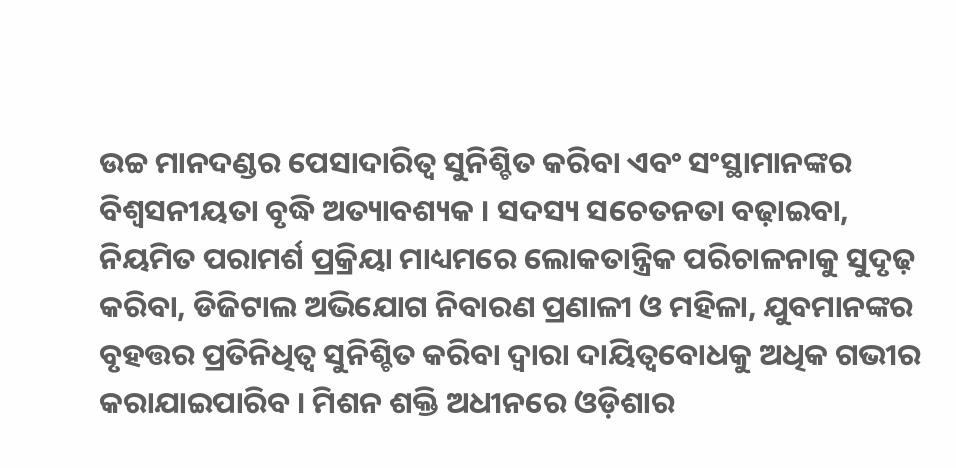ଉଚ୍ଚ ମାନଦଣ୍ଡର ପେସାଦାରିତ୍ୱ ସୁନିଶ୍ଚିତ କରିବା ଏବଂ ସଂସ୍ଥାମାନଙ୍କର ବିଶ୍ୱସନୀୟତା ବୃଦ୍ଧି ଅତ୍ୟାବଶ୍ୟକ । ସଦସ୍ୟ ସଚେତନତା ବଢ଼ାଇବା, ନିୟମିତ ପରାମର୍ଶ ପ୍ରକ୍ରିୟା ମାଧ୍ୟମରେ ଲୋକତାନ୍ତ୍ରିକ ପରିଚାଳନାକୁ ସୁଦୃଢ଼ କରିବା, ଡିଜିଟାଲ ଅଭିଯୋଗ ନିବାରଣ ପ୍ରଣାଳୀ ଓ ମହିଳା, ଯୁବମାନଙ୍କର ବୃହତ୍ତର ପ୍ରତିନିଧିତ୍ୱ ସୁନିଶ୍ଚିତ କରିବା ଦ୍ୱାରା ଦାୟିତ୍ୱବୋଧକୁ ଅଧିକ ଗଭୀର କରାଯାଇପାରିବ । ମିଶନ ଶକ୍ତି ଅଧୀନରେ ଓଡ଼ିଶାର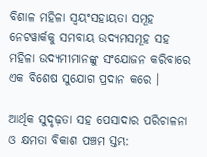ବିଶାଳ ମହିଳା ସ୍ୱୟଂସହାୟତା ସମୂହ ନେଟୱାର୍କକୁ ସମବାୟ ଉଦ୍ୟମସମୂହ ସହ ମହିଳା ଉଦ୍ୟମୀମାନଙ୍କୁ ସଂଯୋଜନ କରିବାରେ ଏକ ବିଶେଷ ସୁଯୋଗ ପ୍ରଦାନ କରେ ।

ଆର୍ଥିକ ସୁଦୃଢ଼ତା ସହ ପେସାଦାର ପରିଚାଳନା ଓ କ୍ଷମତା ବିକାଶ ପଞ୍ଚମ ସ୍ତମ୍ଭ: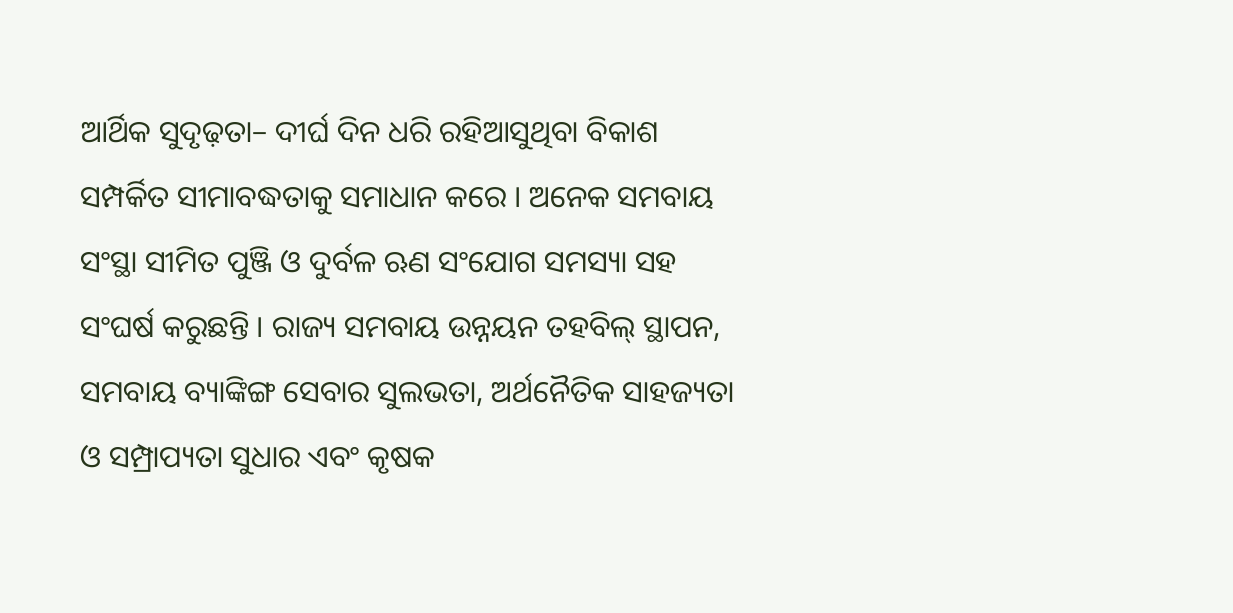ଆର୍ଥିକ ସୁଦୃଢ଼ତା– ଦୀର୍ଘ ଦିନ ଧରି ରହିଆସୁଥିବା ବିକାଶ ସମ୍ପର୍କିତ ସୀମାବଦ୍ଧତାକୁ ସମାଧାନ କରେ । ଅନେକ ସମବାୟ ସଂସ୍ଥା ସୀମିତ ପୁଞ୍ଜି ଓ ଦୁର୍ବଳ ଋଣ ସଂଯୋଗ ସମସ୍ୟା ସହ ସଂଘର୍ଷ କରୁଛନ୍ତି । ରାଜ୍ୟ ସମବାୟ ଉନ୍ନୟନ ତହବିଲ୍ ସ୍ଥାପନ, ସମବାୟ ବ୍ୟାଙ୍କିଙ୍ଗ ସେବାର ସୁଲଭତା, ଅର୍ଥନୈତିକ ସାହଜ୍ୟତା ଓ ସମ୍ପ୍ରାପ୍ୟତା ସୁଧାର ଏବଂ କୃଷକ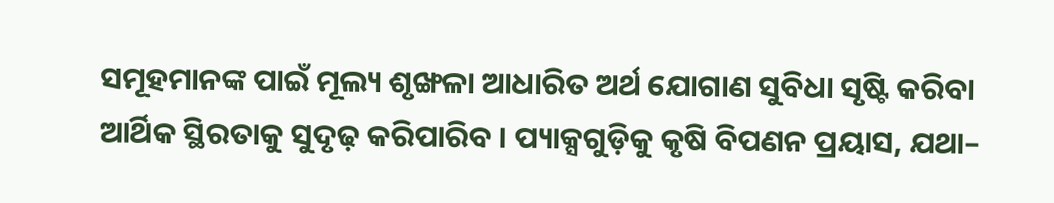ସମୂହମାନଙ୍କ ପାଇଁ ମୂଲ୍ୟ ଶୃଙ୍ଖଳା ଆଧାରିତ ଅର୍ଥ ଯୋଗାଣ ସୁବିଧା ସୃଷ୍ଟି କରିବା ଆର୍ଥିକ ସ୍ଥିରତାକୁ ସୁଦୃଢ଼ କରିପାରିବ । ପ୍ୟାକ୍ସଗୁଡ଼ିକୁ କୃଷି ବିପଣନ ପ୍ରୟାସ, ଯଥା–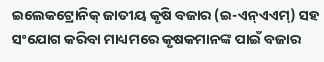ଇଲେକଟ୍ରୋନିକ୍ ଜାତୀୟ କୃଷି ବଜାର (ଇ-ଏନ୍ଏଏମ୍) ସହ ସଂଯୋଗ କରିବା ମାଧ୍ୟମରେ କୃଷକମାନଙ୍କ ପାଇଁ ବଜାର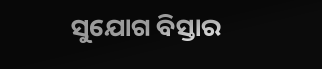ସୁଯୋଗ ବିସ୍ତାର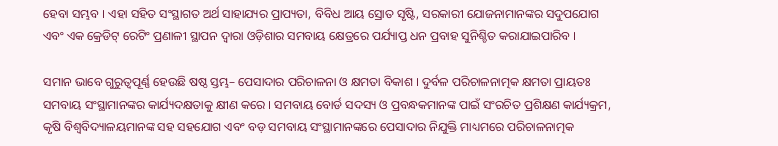ହେବା ସମ୍ଭବ । ଏହା ସହିତ ସଂସ୍ଥାଗତ ଅର୍ଥ ସାହାଯ୍ୟର ପ୍ରାପ୍ୟତା, ବିବିଧ ଆୟ ସ୍ରୋତ ସୃଷ୍ଟି, ସରକାରୀ ଯୋଜନାମାନଙ୍କର ସଦୁପଯୋଗ ଏବଂ ଏକ କ୍ରେଡିଟ୍ ରେଟିଂ ପ୍ରଣାଳୀ ସ୍ଥାପନ ଦ୍ୱାରା ଓଡ଼ିଶାର ସମବାୟ କ୍ଷେତ୍ରରେ ପର୍ଯ୍ୟାପ୍ତ ଧନ ପ୍ରବାହ ସୁନିଶ୍ଚିତ କରାଯାଇପାରିବ ।

ସମାନ ଭାବେ ଗୁରୁତ୍ୱପୂର୍ଣ୍ଣ ହେଉଛି ଷଷ୍ଠ ସ୍ତମ୍ଭ– ପେସାଦାର ପରିଚାଳନା ଓ କ୍ଷମତା ବିକାଶ । ଦୁର୍ବଳ ପରିଚାଳନାତ୍ମକ କ୍ଷମତା ପ୍ରାୟତଃ ସମବାୟ ସଂସ୍ଥାମାନଙ୍କର କାର୍ଯ୍ୟଦକ୍ଷତାକୁ କ୍ଷୀଣ କରେ । ସମବାୟ ବୋର୍ଡ ସଦସ୍ୟ ଓ ପ୍ରବନ୍ଧକମାନଙ୍କ ପାଇଁ ସଂରଚିତ ପ୍ରଶିକ୍ଷଣ କାର୍ଯ୍ୟକ୍ରମ, କୃଷି ବିଶ୍ୱବିଦ୍ୟାଳୟମାନଙ୍କ ସହ ସହଯୋଗ ଏବଂ ବଡ଼ ସମବାୟ ସଂସ୍ଥାମାନଙ୍କରେ ପେସାଦାର ନିଯୁକ୍ତି ମାଧ୍ୟମରେ ପରିଚାଳନାତ୍ମକ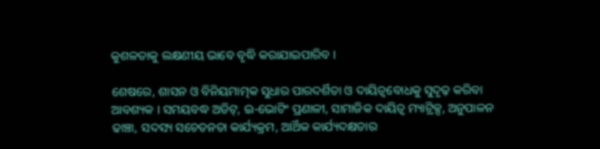କୁଶଳତାକୁ ଲକ୍ଷଣୀୟ ଭାବେ ବୃଦ୍ଧି କରାଯାଇପାରିବ ।

ଶେଷରେ, ଶାସନ ଓ ବିନିୟମାତ୍ମକ ସୁଧାର ପାରଦର୍ଶିତା ଓ ଦାୟିତ୍ୱବୋଧକୁ ସୁଦୃଢ଼ କରିବା ଆବଶ୍ୟକ । ସମୟବଦ୍ଧ ଅଡିଟ୍, ଇ-ଭୋଟିଂ ପ୍ରଣାଳୀ, ସାମାଜିକ ଦାୟିତ୍ୱ ମ୍ୟାଟ୍ରିକ୍ସ, ଅନୁପାଳନ ଢାଞ୍ଚା, ସଦସ୍ୟ ସଚେତନତା କାର୍ଯ୍ୟକ୍ରମ, ଆର୍ଥିକ କାର୍ଯ୍ୟଦକ୍ଷତାର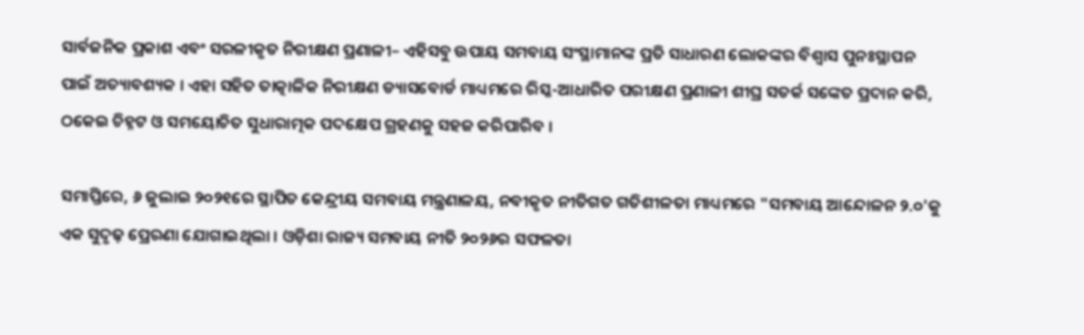ସାର୍ବଜନିକ ପ୍ରକାଶ ଏବଂ ସରଳୀକୃତ ନିରୀକ୍ଷଣ ପ୍ରଣାଳୀ– ଏହିସବୁ ଉପାୟ ସମବାୟ ସଂସ୍ଥାମାନଙ୍କ ପ୍ରତି ସାଧାରଣ ଲୋକଙ୍କର ବିଶ୍ୱାସ ପୁନଃସ୍ଥାପନ ପାଇଁ ଅତ୍ୟାବଶ୍ୟକ । ଏହା ସହିତ ତାତ୍କାଳିକ ନିରୀକ୍ଷଣ ଡ୍ୟାସବୋର୍ଡ ମାଧ୍ୟମରେ ରିସ୍କ-ଆଧାରିତ ପରୀକ୍ଷଣ ପ୍ରଣାଳୀ ଶୀଘ୍ର ସତର୍କ ସଙ୍କେତ ପ୍ରଦାନ କରି, ଠକେଇ ଚିହ୍ନଟ ଓ ସମୟୋଚିତ ସୁଧାରାତ୍ମକ ପଦକ୍ଷେପ ଗ୍ରହଣକୁ ସହଜ କରିପାରିବ ।

ସମାପ୍ତିରେ, ୬ ଜୁଲାଇ ୨୦୨୧ରେ ସ୍ଥାପିତ କେନ୍ଦ୍ରୀୟ ସମବାୟ ମନ୍ତ୍ରଣାଳୟ, ନବୀକୃତ ନୀତିଗତ ଗତିଶୀଳତା ମାଧ୍ୟମରେ "ସମବାୟ ଆନ୍ଦୋଳନ ୨.୦'କୁ ଏକ ସୁଦୃଢ଼ ପ୍ରେରଣା ଯୋଗାଇଥିଲା । ଓଡ଼ିଶା ରାଜ୍ୟ ସମବାୟ ନୀତି ୨୦୨୬ର ସଫଳତା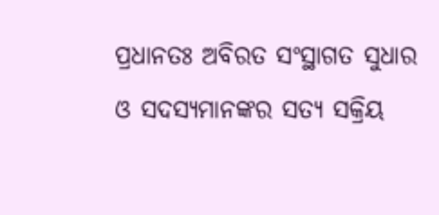ପ୍ରଧାନତଃ ଅବିରତ ସଂସ୍ଥାଗତ ସୁଧାର ଓ ସଦସ୍ୟମାନଙ୍କର ସତ୍ୟ ସକ୍ରିୟ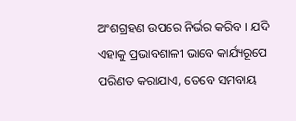ଅଂଶଗ୍ରହଣ ଉପରେ ନିର୍ଭର କରିବ । ଯଦି ଏହାକୁ ପ୍ରଭାବଶାଳୀ ଭାବେ କାର୍ଯ୍ୟରୂପେ ପରିଣତ କରାଯାଏ, ତେବେ ସମବାୟ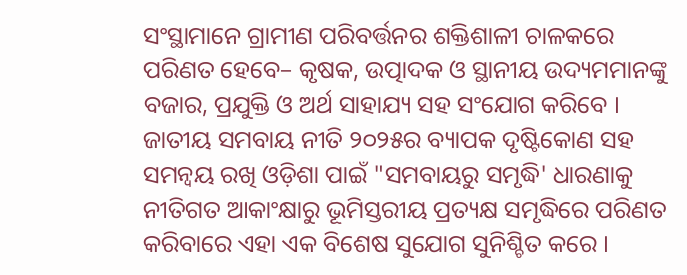ସଂସ୍ଥାମାନେ ଗ୍ରାମୀଣ ପରିବର୍ତ୍ତନର ଶକ୍ତିଶାଳୀ ଚାଳକରେ ପରିଣତ ହେବେ– କୃଷକ, ଉତ୍ପାଦକ ଓ ସ୍ଥାନୀୟ ଉଦ୍ୟମମାନଙ୍କୁ ବଜାର, ପ୍ରଯୁକ୍ତି ଓ ଅର୍ଥ ସାହାଯ୍ୟ ସହ ସଂଯୋଗ କରିବେ । ଜାତୀୟ ସମବାୟ ନୀତି ୨୦୨୫ର ବ୍ୟାପକ ଦୃଷ୍ଟିକୋଣ ସହ ସମନ୍ୱୟ ରଖି ଓଡ଼ିଶା ପାଇଁ "ସମବାୟରୁ ସମୃଦ୍ଧି' ଧାରଣାକୁ ନୀତିଗତ ଆକାଂକ୍ଷାରୁ ଭୂମିସ୍ତରୀୟ ପ୍ରତ୍ୟକ୍ଷ ସମୃଦ୍ଧିରେ ପରିଣତ କରିବାରେ ଏହା ଏକ ବିଶେଷ ସୁଯୋଗ ସୁନିଶ୍ଚିତ କରେ ।